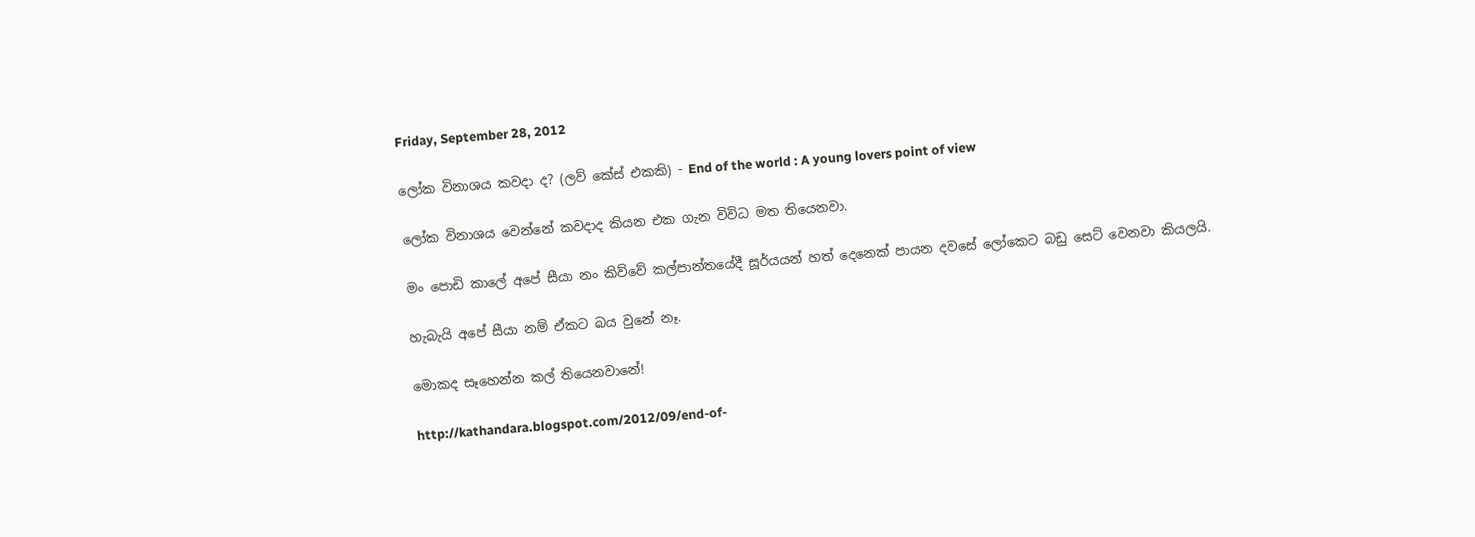Friday, September 28, 2012

ලෝක විනාශය කවදා ද? (ලව් කේස් එකකි) - End of the world : A young lovers point of view

ලෝක විනාශය වෙන්නේ කවදාද කියන එක ගැන විවිධ මත තියෙනවා.

මං පොඩි කාලේ අපේ සීයා නං කිව්වේ කල්පාන්තයේදී සූර්යයන් හත් දෙනෙක් පායන දවසේ ලෝකෙට බඩු සෙට් වෙනවා කියලයි.

හැබැයි අපේ සීයා නම් ඒකට බය වුනේ නෑ.

මොකද සෑහෙන්න කල් තියෙනවානේ!

http://kathandara.blogspot.com/2012/09/end-of-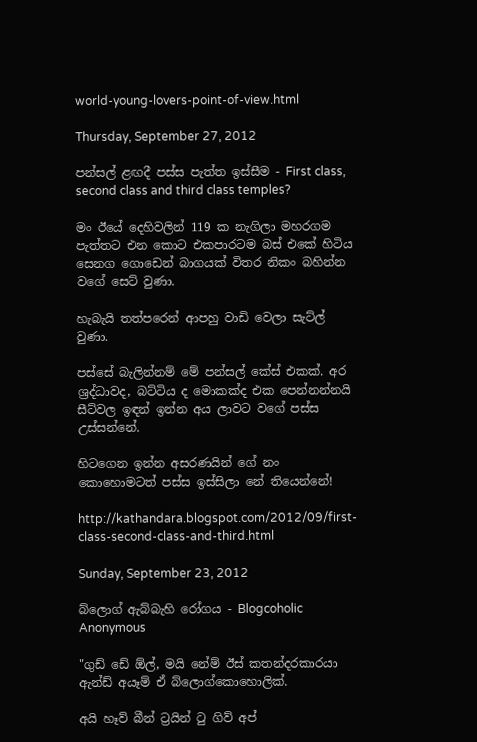world-young-lovers-point-of-view.html

Thursday, September 27, 2012

පන්සල් ළඟදී පස්ස පැත්ත ඉස්සීම - First class, second class and third class temples?

මං ඊයේ දෙහිවලින් 119 ක නැගිලා මහරගම පැත්තට එන කොට එකපාරටම බස් එකේ හිටිය සෙනග ගොඩෙන් බාගයක් විතර නිකං බහින්න වගේ සෙට් වුණා.

හැබැයි තත්පරෙන් ආපහු වාඩි වෙලා සැට්ල් වුණා.

පස්සේ බැලින්නම් මේ පන්සල් කේස් එකක්. අර ශ්‍රද්ධාවද, බට්ටිය ද මොකක්ද එක පෙන්නන්නයි සීට්වල ඉඳන් ඉන්න අය ලාවට වගේ පස්ස උස්සන්නේ.

හිටගෙන ඉන්න අසරණයින් ගේ නං කොහොමටත් පස්ස ඉස්සිලා නේ තියෙන්නේ!

http://kathandara.blogspot.com/2012/09/first-class-second-class-and-third.html

Sunday, September 23, 2012

බ්ලොග් ඇබ්බැහි රෝගය - Blogcoholic Anonymous

"ගුඩ් ඩේ ඕල්, මයි නේම් ඊස් කතන්දරකාරයා ඇන්ඩ් අයෑම් ඒ බ්ලොග්කොහොලික්.

අයි හෑව් බීන් ට්‍රයින් ටු ගිව් අප්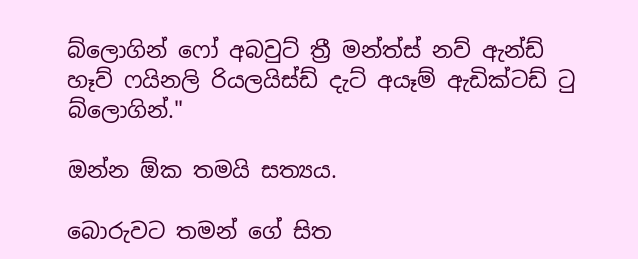බ්ලොගින් ෆෝ අබවුට් ත්‍රී මන්ත්ස් නව් ඇන්ඩ් හෑව් ෆයිනලි රියලයිස්ඩ් දැට් අයෑම් ඇඩික්ටඩ් ටු බ්ලොගින්."

ඔන්න ඕක තමයි සත්‍යය.

බොරුවට තමන් ගේ සිත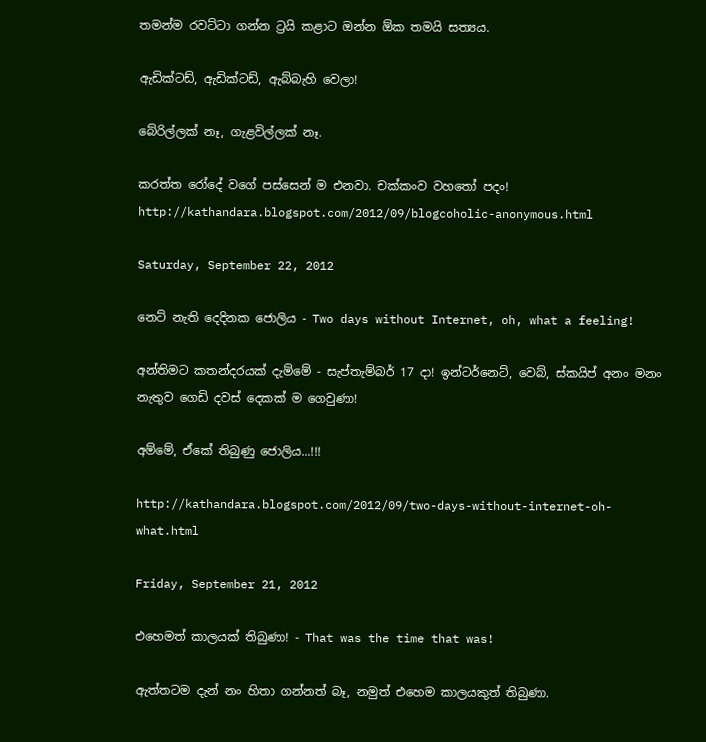තමන්ම රවට්ටා ගන්න ට්‍රයි කළාට ඔන්න ඕක තමයි සත්‍යය.

ඇඩික්ටඩ්, ඇඩික්ටඩ්, ඇබ්බැහි වෙලා!

බේරිල්ලක් නෑ, ගැළවිල්ලක් නෑ.

කරත්ත රෝදේ වගේ පස්සෙන් ම එනවා. චක්කංව වහතෝ පදං!
http://kathandara.blogspot.com/2012/09/blogcoholic-anonymous.html

Saturday, September 22, 2012

නෙට් නැති දෙදිනක ජොලිය - Two days without Internet, oh, what a feeling!

අන්තිමට කතන්දරයක් දැම්මේ - සැප්තැම්බර් 17 දා! ඉන්ටර්නෙට්, වෙබ්, ස්කයිප් අනං මනං නැතුව ගෙඩි දවස් දෙකක් ම ගෙවුණා!

අම්මේ, ඒකේ තිබුණු ජොලිය...!!!

http://kathandara.blogspot.com/2012/09/two-days-without-internet-oh-what.html

Friday, September 21, 2012

එහෙමත් කාලයක් තිබුණා! - That was the time that was!

ඇත්තටම දැන් නං හිතා ගන්නත් බෑ, නමුත් එහෙම කාලයකුත් තිබුණා.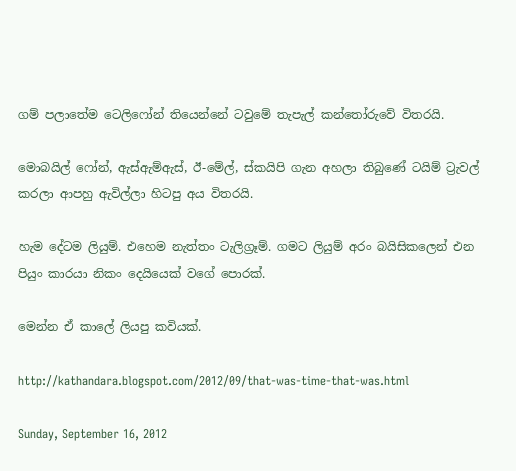ගම් පලාතේම ටෙලිෆෝන් තියෙන්නේ ටවුමේ තැපැල් කන්තෝරුවේ විතරයි.

මොබයිල් ෆෝන්, ඇස්ඇම්ඇස්, ඊ-මේල්, ස්කයිපි ගැන අහලා තිබුණේ ටයිම් ට්‍රැවල් කරලා ආපහු ඇවිල්ලා හිටපු අය විතරයි.

හැම දේටම ලියුම්. එහෙම නැත්තං ටැලිග්‍රෑම්. ගමට ලියුම් අරං බයිසිකලෙන් එන පියුං කාරයා නිකං දෙයියෙක් වගේ පොරක්.

මෙන්න ඒ කාලේ ලියපු කවියක්.

http://kathandara.blogspot.com/2012/09/that-was-time-that-was.html

Sunday, September 16, 2012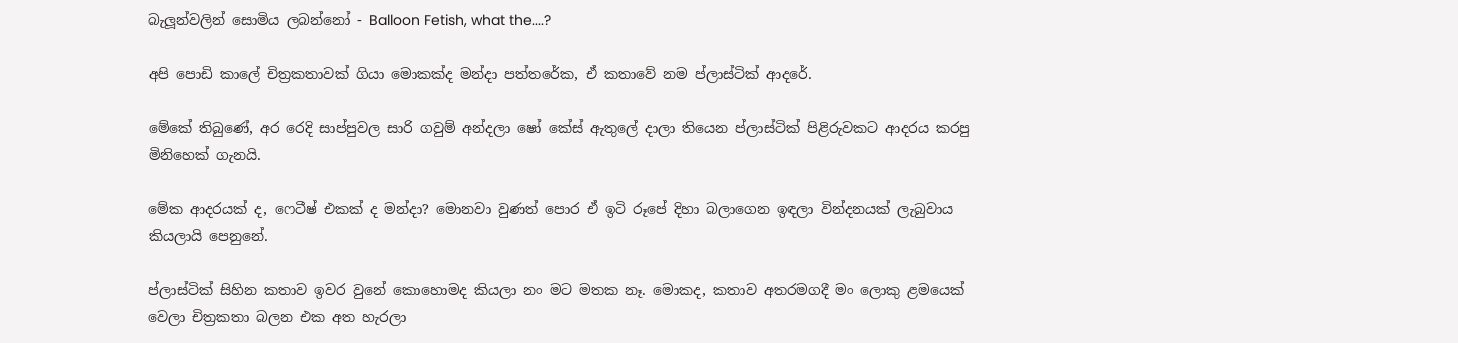බැලූන්වලින් සොමිය ලබන්නෝ - Balloon Fetish, what the....?

අපි පොඩි කාලේ චිත්‍රකතාවක් ගියා මොකක්ද මන්දා පත්තරේක, ඒ කතාවේ නම ප්ලාස්ටික් ආදරේ.

මේකේ තිබුණේ, අර රෙදි සාප්පුවල සාරි ගවුම් අන්දලා ෂෝ කේස් ඇතුලේ දාලා තියෙන ප්ලාස්ටික් පිළිරුවකට ආදරය කරපු මිනිහෙක් ගැනයි.

මේක ආදරයක් ද, ෆෙටීෂ් එකක් ද මන්දා? මොනවා වුණත් පොර ඒ ඉටි රූපේ දිහා බලාගෙන ඉඳලා වින්දනයක් ලැබුවාය කියලායි පෙනුනේ.

ප්ලාස්ටික් සිහින කතාව ඉවර වුනේ කොහොමද කියලා නං මට මතක නෑ. මොකද, කතාව අතරමගදී මං ලොකු ළමයෙක් වෙලා චිත්‍රකතා බලන එක අත හැරලා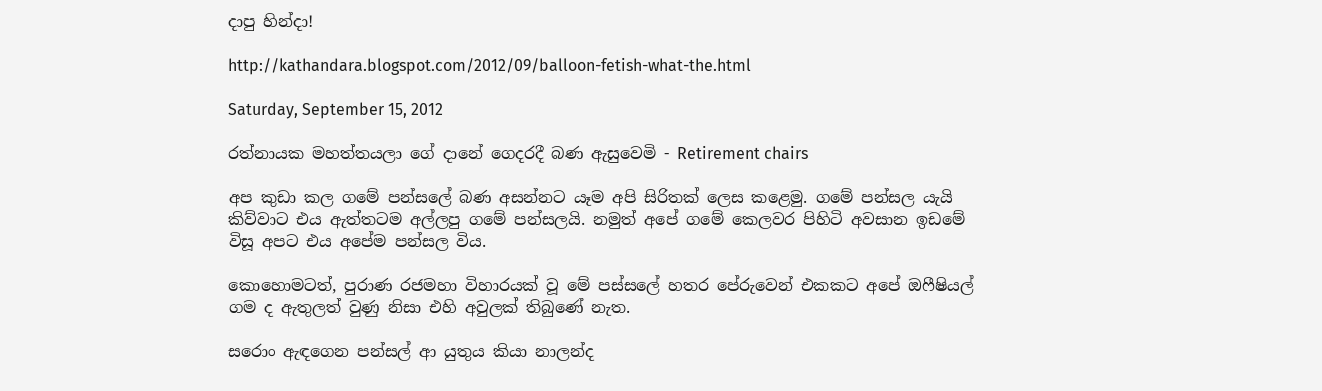දාපු හින්දා!

http://kathandara.blogspot.com/2012/09/balloon-fetish-what-the.html

Saturday, September 15, 2012

රත්නායක මහත්තයලා ගේ දානේ ගෙදරදී බණ ඇසුවෙමි - Retirement chairs

අප කුඩා කල ගමේ පන්සලේ බණ අසන්නට යෑම අපි සිරිතක් ලෙස කළෙමු. ගමේ පන්සල යැයි කිව්වාට එය ඇත්තටම අල්ලපු ගමේ පන්සලයි. නමුත් අපේ ගමේ කෙලවර පිහිටි අවසාන ඉඩමේ විසූ අපට එය අපේම පන්සල විය.

කොහොමටත්, පුරාණ රජමහා විහාරයක් වූ මේ පස්සලේ හතර පේරුවෙන් එකකට අපේ ඔෆීෂියල් ගම ද ඇතුලත් වුණු නිසා එහි අවුලක් තිබුණේ නැත.

සරොං ඇඳගෙන පන්සල් ආ යුතුය කියා නාලන්ද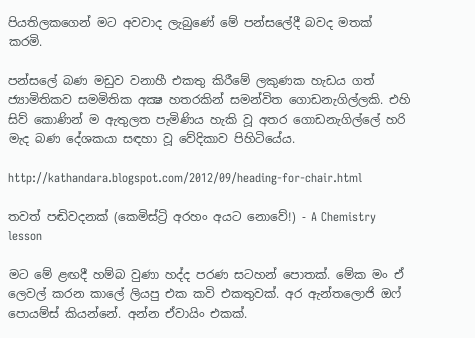පියතිලකගෙන් මට අවවාද ලැබුණේ මේ පන්සලේදී බවද මතක් කරමි.

පන්සලේ බණ මඩුව වනාහී එකතු කිරීමේ ලකුණක හැඩය ගත් ජ්‍යාමිතිකව සමමිතික අක්‍ෂ හතරකින් සමන්විත ගොඩනැගිල්ලකි. එහි සිව් කොණින් ම ඇතුලත පැමිණිය හැකි වූ අතර ගොඩනැගිල්ලේ හරි මැද බණ දේශකයා සඳහා වූ වේදිකාව පිහිටියේය.

http://kathandara.blogspot.com/2012/09/heading-for-chair.html

තවත් පඬිවදනක් (කෙමිස්ට්‍රි අරහං අයට නොවේ!) - A Chemistry lesson

මට මේ ළඟදී හම්බ වුණා හද්ද පරණ සටහන් පොතක්. මේක මං ඒ ලෙවල් කරන කාලේ ලියපු එක කවි එකතුවක්. අර ඇන්තලොජි ඔෆ් පොයම්ස් කියන්නේ. අන්න ඒවායිං එකක්.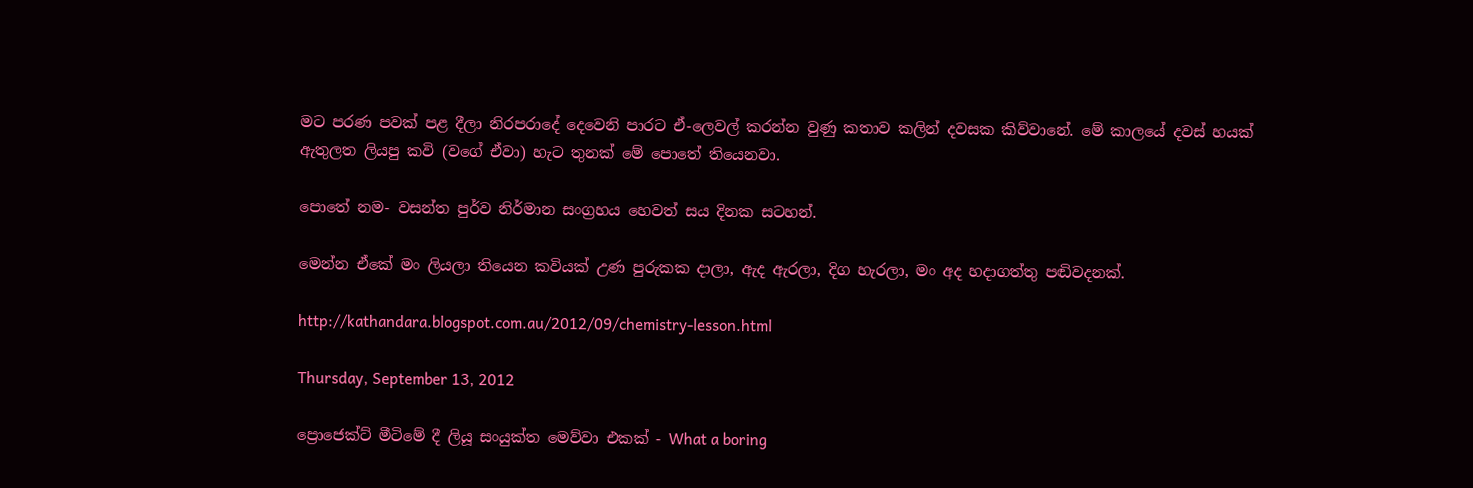මට පරණ පවක් පළ දීලා නිරපරාදේ දෙවෙනි පාරට ඒ-ලෙවල් කරන්න වුණු කතාව කලින් දවසක කිව්වානේ. මේ කාලයේ දවස් හයක් ඇතුලත ලියපු කවි (වගේ ඒවා) හැට තුනක් මේ පොතේ තියෙනවා.

පොතේ නම- වසන්ත පුර්ව නිර්මාන සංග්‍රහය හෙවත් සය දිනක සටහන්.

මෙන්න ඒකේ මං ලියලා තියෙන කවියක් උණ පුරුකක දාලා, ඇද ඇරලා, දිග හැරලා, මං අද හදාගත්තු පඬිවදනක්.

http://kathandara.blogspot.com.au/2012/09/chemistry-lesson.html

Thursday, September 13, 2012

ප්‍රොජෙක්ට් මීටිමේ දී ලියූ සංයුක්ත මෙව්වා එකක් - What a boring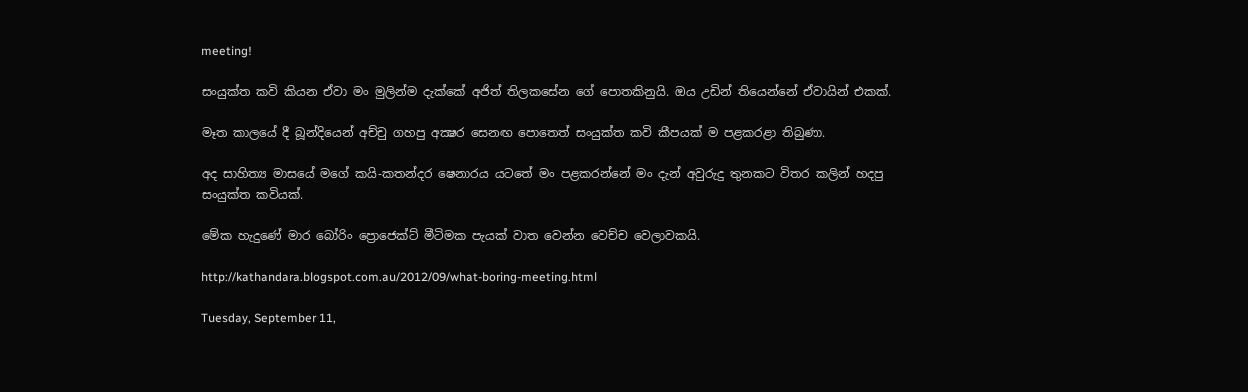meeting!

සංයුක්ත කවි කියන ඒවා මං මුලින්ම දැක්කේ අජිත් තිලකසේන ගේ පොතකිනුයි. ඔය උඩින් තියෙන්නේ ඒවායින් එකක්.

මෑත කාලයේ දී බූන්දියෙන් අච්චු ගහපු අක්‍ෂර සෙනඟ පොතෙත් සංයුක්ත කවි කීපයක් ම පළකරළා තිබුණා.

අද සාහිත්‍ය මාසයේ මගේ කයි-කතන්දර ෂෙනාරය යටතේ මං පළකරන්නේ මං දැන් අවුරුදු තුනකට විතර කලින් හදපු සංයුක්ත කවියක්.

මේක හැදුණේ මාර බෝරිං ප්‍රොජෙක්ට් මීටිමක පැයක් වාත වෙන්න වෙච්ච වෙලාවකයි.

http://kathandara.blogspot.com.au/2012/09/what-boring-meeting.html

Tuesday, September 11,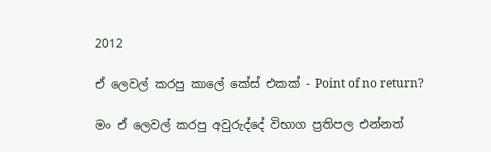2012

ඒ ලෙවල් කරපු කාලේ කේස් එකක් - Point of no return?

මං ඒ ලෙවල් කරපු අවුරුද්දේ විභාග ප්‍රතිපල එන්නත්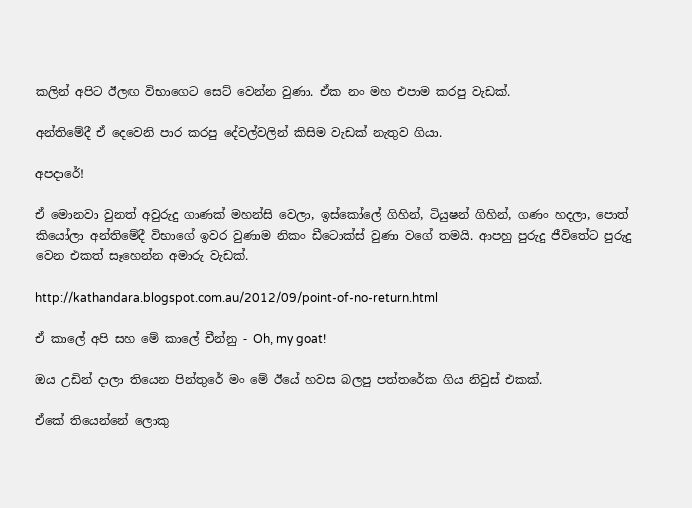කලින් අපිට ඊලඟ විභාගෙට සෙට් වෙන්න වුණා. ඒක නං මහ එපාම කරපු වැඩක්.

අන්තිමේදී ඒ දෙවෙනි පාර කරපු දේවල්වලින් කිසිම වැඩක් නැතුව ගියා.

අපදාරේ!

ඒ මොනවා වුනත් අවුරුදු ගාණක් මහන්සි වෙලා, ඉස්කෝලේ ගිහින්, ටියුෂන් ගිහින්, ගණං හදලා, පොත් කියෝලා අන්තිමේදී විභාගේ ඉවර වුණාම නිකං ඩීටොක්ස් වුණා වගේ තමයි. ආපහු පුරුදු ජීවිතේට පුරුදු වෙන එකත් සෑහෙන්න අමාරු වැඩක්.

http://kathandara.blogspot.com.au/2012/09/point-of-no-return.html

ඒ කාලේ අපි සහ මේ කාලේ චීන්නු - Oh, my goat!

ඔය උඩින් දාලා තියෙන පින්තුරේ මං මේ ඊයේ හවස බලපු පත්තරේක ගිය නිවුස් එකක්.

ඒකේ තියෙන්නේ ලොකු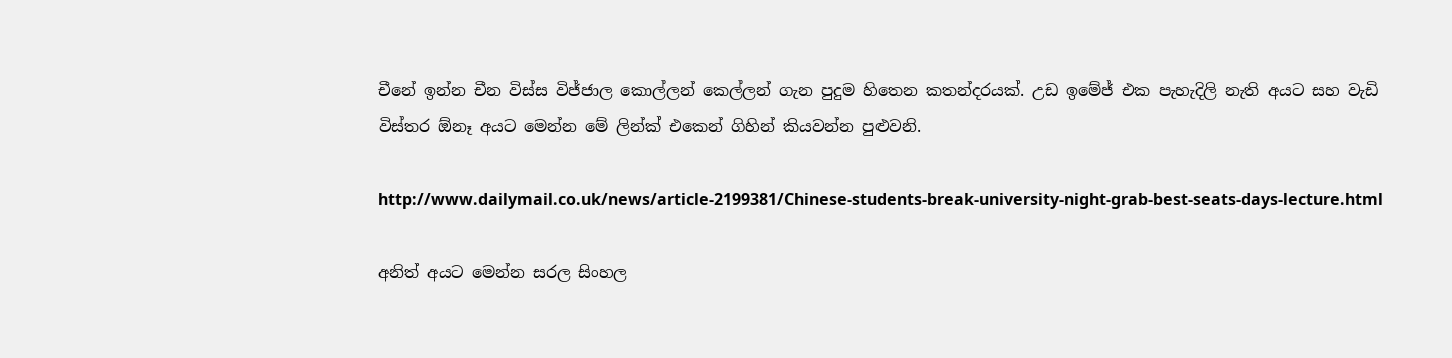චීනේ ඉන්න චීන විස්ස විජ්ජාල කොල්ලන් කෙල්ලන් ගැන පුදුම හිතෙන කතන්දරයක්. උඩ ඉමේජ් එක පැහැදිලි නැති අයට සහ වැඩි විස්තර ඕනෑ අයට මෙන්න මේ ලින්ක් එකෙන් ගිහින් කියවන්න පුළුවනි.

http://www.dailymail.co.uk/news/article-2199381/Chinese-students-break-university-night-grab-best-seats-days-lecture.html

අනිත් අයට මෙන්න සරල සිංහල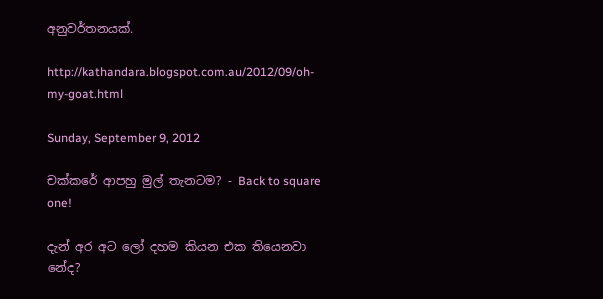අනුවර්තනයක්.

http://kathandara.blogspot.com.au/2012/09/oh-my-goat.html

Sunday, September 9, 2012

චක්කරේ ආපහු මුල් තැනටම? - Back to square one!

දැන් අර අට ලෝ දහම කියන එක තියෙනවා නේද?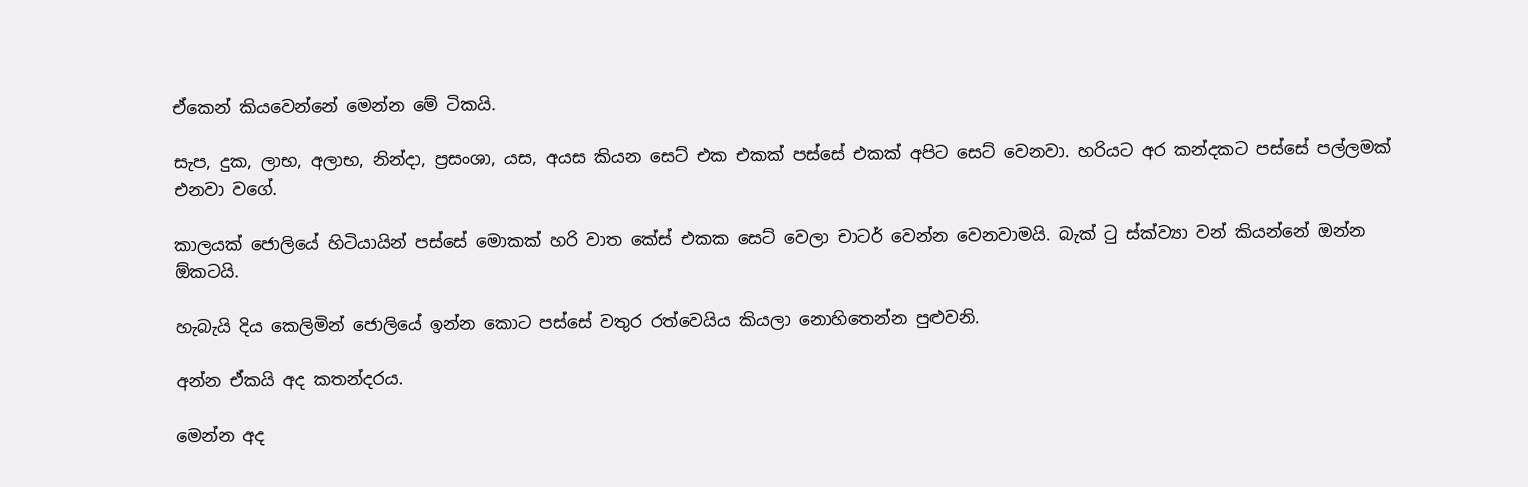ඒකෙන් කියවෙන්නේ මෙන්න මේ ටිකයි.

සැප, දුක, ලාභ, අලාභ, නින්දා, ප්‍රසංශා, යස, අයස කියන සෙට් එක එකක් පස්සේ එකක් අපිට සෙට් වෙනවා. හරියට අර කන්දකට පස්සේ පල්ලමක් එනවා වගේ.

කාලයක් ජොලියේ හිටියායින් පස්සේ මොකක් හරි වාත කේස් එකක සෙට් වෙලා චාටර් වෙන්න වෙනවාමයි. බැක් ටු ස්ක්ව්‍යා වන් කියන්නේ ඔන්න ඕකටයි.

හැබැයි දිය කෙලිමින් ජොලියේ ඉන්න කොට පස්සේ වතුර රත්වෙයිය කියලා නොහිතෙන්න පුළුවනි.

අන්න ඒකයි අද කතන්දරය.

මෙන්න අද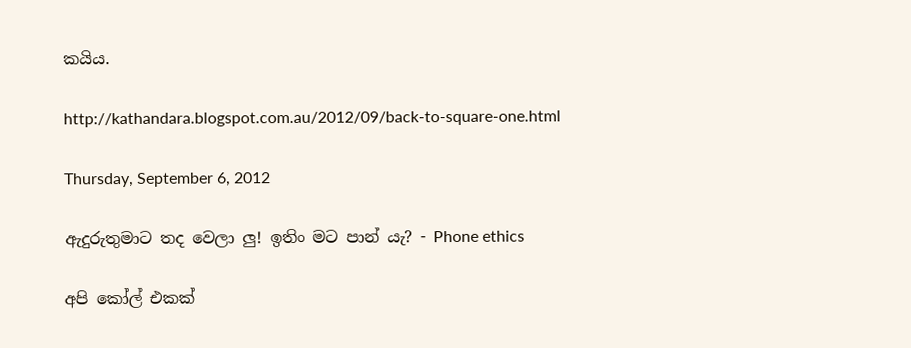කයිය.

http://kathandara.blogspot.com.au/2012/09/back-to-square-one.html

Thursday, September 6, 2012

ඇදුරුතුමාට තද වෙලා ලු! ඉතිං මට පාන් යැ? - Phone ethics

අපි කෝල් එකක්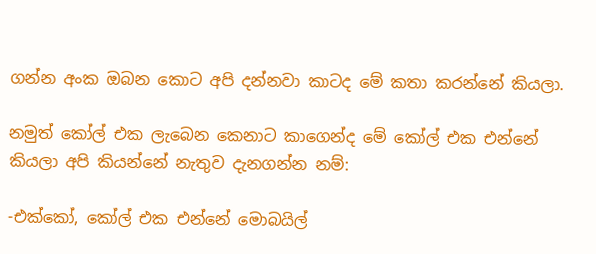ගන්න අංක ඔබන කොට අපි දන්නවා කාටද මේ කතා කරන්නේ කියලා.

නමුත් කෝල් එක ලැබෙන කෙනාට කාගෙන්ද මේ කෝල් එක එන්නේ කියලා අපි කියන්නේ නැතුව දැනගන්න නම්:

-එක්කෝ, කෝල් එක එන්නේ මොබයිල්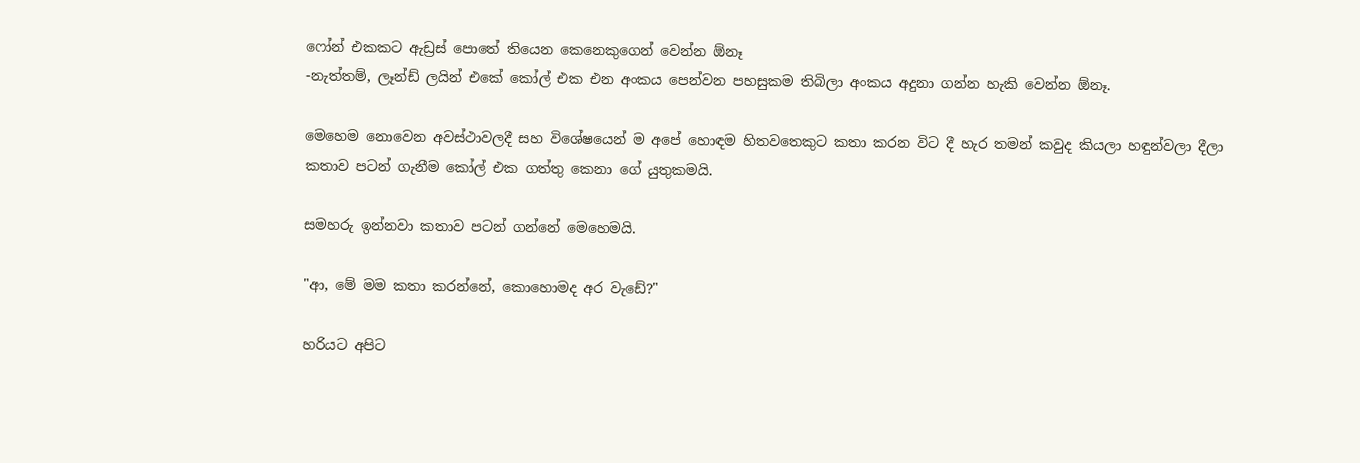ෆෝන් එකකට ඇඩ්‍රස් පොතේ තියෙන කෙනෙකුගෙන් වෙන්න ඕනෑ
-නැත්තම්, ලෑන්ඩ් ලයින් එකේ කෝල් එක එන අංකය පෙන්වන පහසුකම තිබිලා අංකය අදුනා ගන්න හැකි වෙන්න ඕනෑ.

මෙහෙම නොවෙන අවස්ථාවලදී සහ විශේෂයෙන් ම අපේ හොඳම හිතවතෙකුට කතා කරන විට දී හැර තමන් කවුද කියලා හඳුන්වලා දීලා කතාව පටන් ගැනීම කෝල් එක ගත්තු කෙනා ගේ යුතුකමයි.

සමහරු ඉන්නවා කතාව පටන් ගන්නේ මෙහෙමයි.

"ආ, මේ මම කතා කරන්නේ, කොහොමද අර වැඩේ?"

හරියට අපිට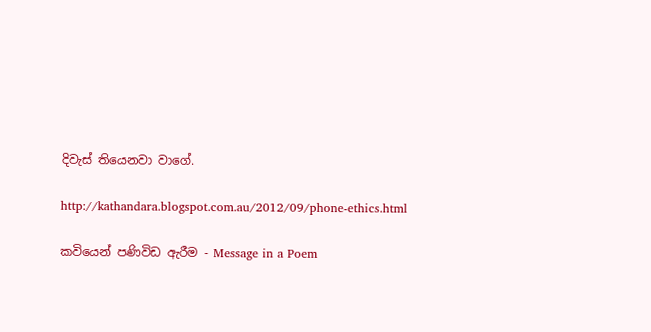දිවැස් තියෙනවා වාගේ.

http://kathandara.blogspot.com.au/2012/09/phone-ethics.html

කවියෙන් පණිවිඩ ඇරීම - Message in a Poem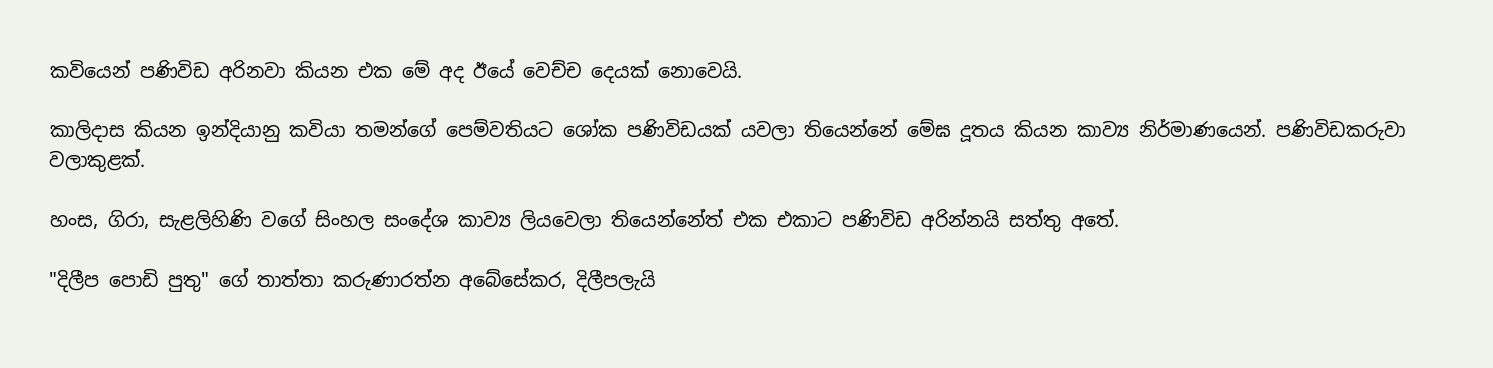කවියෙන් පණිවිඩ අරිනවා කියන එක මේ අද ඊයේ වෙච්ච දෙයක් නොවෙයි.

කාලිදාස කියන ඉන්දියානු කවියා තමන්ගේ පෙම්වතියට ශෝක පණිවිඩයක් යවලා තියෙන්නේ මේඝ දූතය කියන කාව්‍ය නිර්මාණයෙන්. පණිවිඩකරුවා වලාකුළක්.

හංස, ගිරා, සැළලිහිණි වගේ සිංහල සංදේශ කාව්‍ය ලියවෙලා තියෙන්නේත් එක එකාට පණිවිඩ අරින්නයි සත්තු අතේ.

"දිලීප පොඩි පුතු" ගේ තාත්තා කරුණාරත්න අබේසේකර, දිලීපලැයි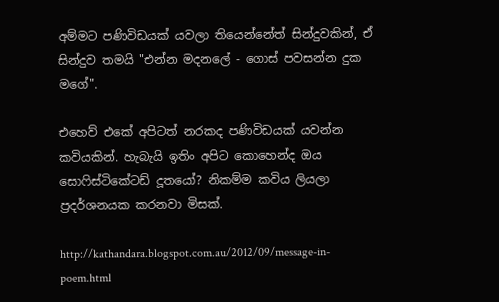අම්මට පණිවිඩයක් යවලා තියෙන්නේත් සින්දුවකින්, ඒ සින්දුව තමයි "එන්න මදනලේ - ගොස් පවසන්න දුක මගේ".

එහෙව් එකේ අපිටත් නරකද පණිවිඩයක් යවන්න කවියකින්. හැබැයි ඉතිං අපිට කොහෙන්ද ඔය සොෆිස්ටිකේටඩ් දූතයෝ? නිකම්ම කවිය ලියලා ප්‍රදර්ශනයක කරනවා මිසක්.

http://kathandara.blogspot.com.au/2012/09/message-in-poem.html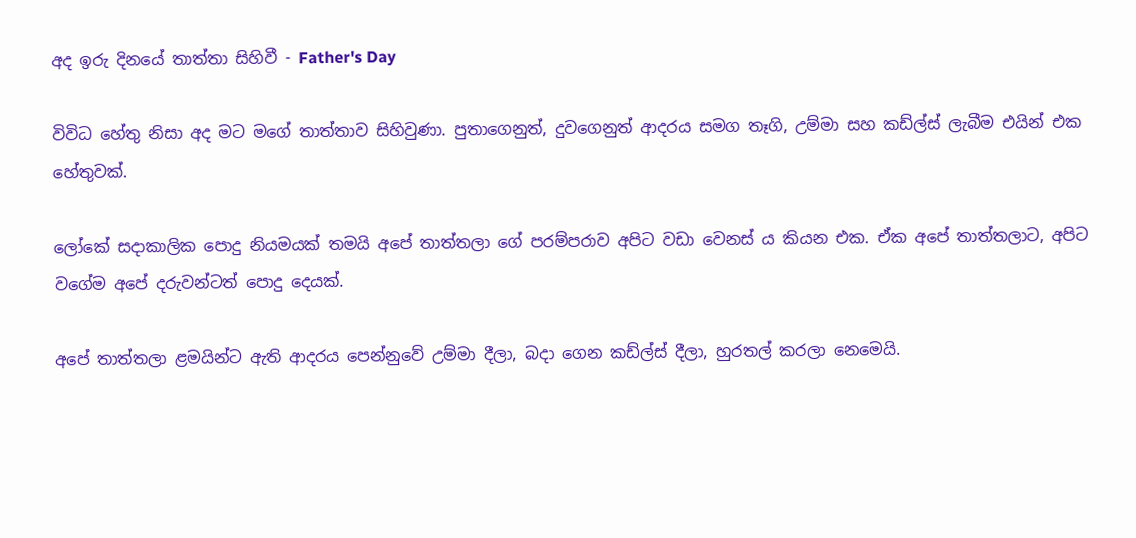අද ඉරු දිනයේ තාත්තා සිහිවී - Father's Day

විවිධ හේතු නිසා අද මට මගේ තාත්තාව සිහිවුණා. පුතාගෙනුත්, දුවගෙනුත් ආදරය සමග තෑගි, උම්මා සහ කඩ්ල්ස් ලැබීම එයින් එක හේතුවක්.

ලෝකේ සදාකාලික පොදු නියමයක් තමයි අපේ තාත්තලා ගේ පරම්පරාව අපිට වඩා වෙනස් ය කියන එක. ඒක අපේ තාත්තලාට, අපිට වගේම අපේ දරුවන්ටත් පොදු දෙයක්.

අපේ තාත්තලා ළමයින්ට ඇති ආදරය පෙන්නුවේ උම්මා දීලා, බදා ගෙන කඩ්ල්ස් දීලා, හුරතල් කරලා නෙමෙයි.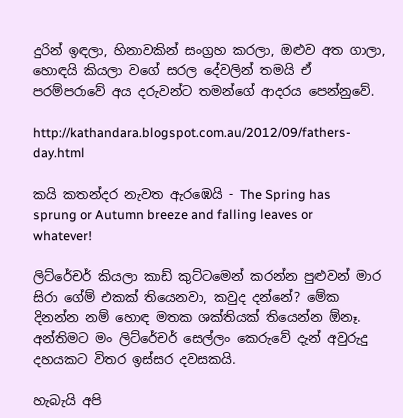දුරින් ඉඳලා, හිනාවකින් සංග්‍රහ කරලා, ඔළුව අත ගාලා, හොඳයි කියලා වගේ සරල දේවලින් තමයි ඒ පරම්පරාවේ අය දරුවන්ට තමන්ගේ ආදරය පෙන්නුවේ.

http://kathandara.blogspot.com.au/2012/09/fathers-day.html

කයි කතන්දර නැවත ඇරඹෙයි - The Spring has sprung or Autumn breeze and falling leaves or whatever!

ලිට්රේචර් කියලා කාඩ් කුට්ටමෙන් කරන්න පුළුවන් මාර සිරා ගේම් එකක් තියෙනවා, කවුද දන්නේ? මේක දිනන්න නම් හොඳ මතක ශක්තියක් තියෙන්න ඕනෑ. අන්තිමට මං ලිට්රේචර් සෙල්ලං කෙරුවේ දැන් අවුරුදු දහයකට විතර ඉස්සර දවසකයි.

හැබැයි අපි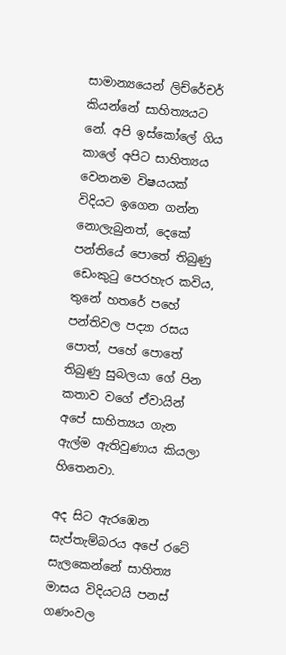සාමාන්‍යයෙන් ලිච්රේචර් කියන්නේ සාහිත්‍යයට නේ. අපි ඉස්කෝලේ ගිය කාලේ අපිට සාහිත්‍යය වෙනනම විෂයයක් විදියට ඉගෙන ගන්න නොලැබුනත්, දෙකේ පන්තියේ පොතේ තිබුණු ඩෙංකුටු පෙරහැර කවිය, තුනේ හතරේ පහේ පන්තිවල පද්‍යා රසය පොත්, පහේ පොතේ තිබුණු සුබලයා ගේ පින කතාව වගේ ඒවායින් අපේ සාහිත්‍යය ගැන ඇල්ම ඇතිවුණාය කියලා හිතෙනවා.

අද සිට ඇරඹෙන සැප්තැම්බරය අපේ රටේ සැලකෙන්නේ සාහිත්‍ය මාසය විදියටයි පනස් ගණංවල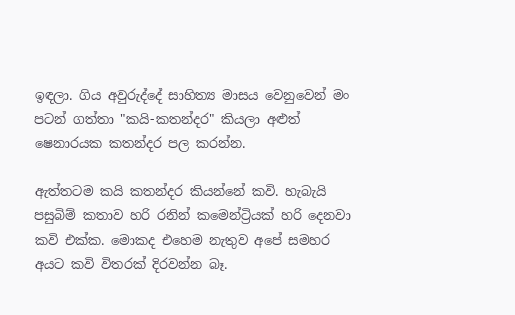ඉඳලා. ගිය අවුරුද්දේ සාහිත්‍ය මාසය වෙනුවෙන් මං පටන් ගත්තා "කයි-කතන්දර" කියලා අළුත් ෂෙනාරයක කතන්දර පල කරන්න.

ඇත්තටම කයි කතන්දර කියන්නේ කවි. හැබැයි පසුබිම් කතාව හරි රනින් කමෙන්ට්‍රියක් හරි දෙනවා කවි එක්ක. මොකද එහෙම නැතුව අපේ සමහර අයට කවි විතරක් දිරවන්න බෑ.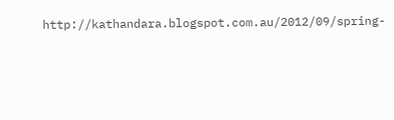http://kathandara.blogspot.com.au/2012/09/spring-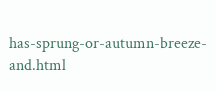has-sprung-or-autumn-breeze-and.html